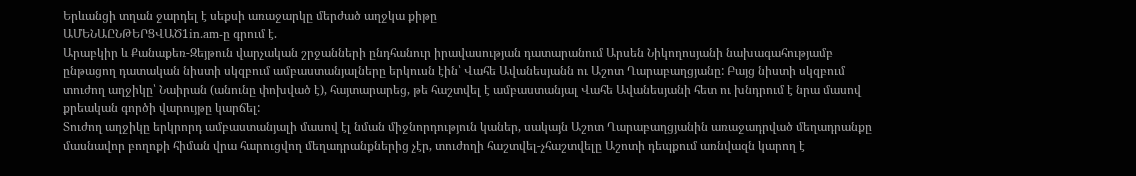Երևանցի տղան ջարդել է սեքսի առաջարկը մերժած աղջկա քիթը
ԱՄԵՆԱԸՆԹԵՐՑՎԱԾ1in.am-ը գրում է.
Արաբկիր և Քանաքեռ-Զեյթուն վարչական շրջանների ընդհանուր իրավասության դատարանում Արսեն Նիկողոսյանի նախագահությամբ ընթացող դատական նիստի սկզբում ամբաստանյալները երկուսն էին՝ Վահե Ավանեսյանն ու Աշոտ Ղարաբաղցյանը: Բայց նիստի սկզբում տուժող աղջիկը՝ Նաիրան (անունը փոխված է), հայտարարեց, թե հաշտվել է ամբաստանյալ Վահե Ավանեսյանի հետ ու խնդրում է նրա մասով քրեական գործի վարույթը կարճել:
Տուժող աղջիկը երկրորդ ամբաստանյալի մասով էլ նման միջնորդություն կաներ, սակայն Աշոտ Ղարաբաղցյանին առաջադրված մեղադրանքը մասնավոր բողոքի հիման վրա հարուցվող մեղադրանքներից չէր, տուժողի հաշտվել-չհաշտվելը Աշոտի դեպքում առնվազն կարող է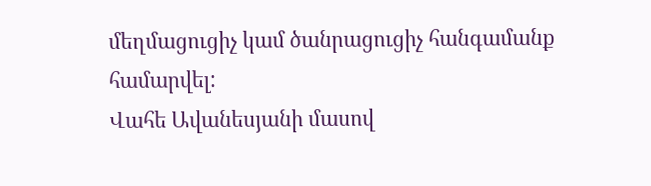մեղմացուցիչ կամ ծանրացուցիչ հանգամանք համարվել:
Վահե Ավանեսյանի մասով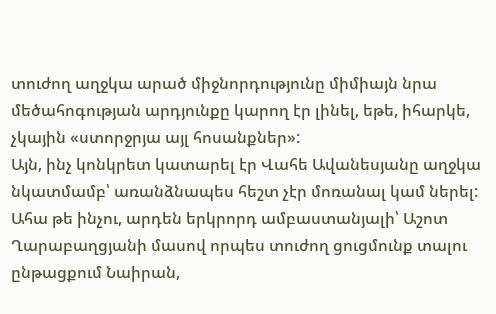տուժող աղջկա արած միջնորդությունը միմիայն նրա մեծահոգության արդյունքը կարող էր լինել, եթե, իհարկե, չկային «ստորջրյա այլ հոսանքներ»:
Այն, ինչ կոնկրետ կատարել էր Վահե Ավանեսյանը աղջկա նկատմամբ՝ առանձնապես հեշտ չէր մոռանալ կամ ներել: Ահա թե ինչու, արդեն երկրորդ ամբաստանյալի՝ Աշոտ Ղարաբաղցյանի մասով որպես տուժող ցուցմունք տալու ընթացքում Նաիրան,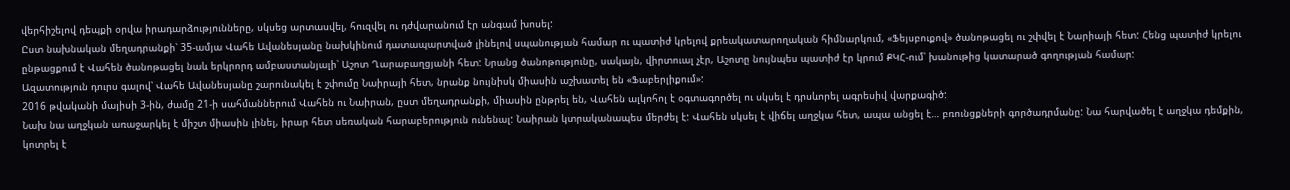վերհիշելով դեպքի օրվա իրադարձությունները, սկսեց արտասվել, հուզվել ու դժվարանում էր անգամ խոսել:
Ըստ նախնական մեղադրանքի՝ 35-ամյա Վահե Ավանեսյանը նախկինում դատապարտված լինելով սպանության համար ու պատիժ կրելով քրեակատարողական հիմնարկում, «Ֆեյսբուքով» ծանոթացել ու շփվել է Նարիայի հետ: Հենց պատիժ կրելու ընթացքում է Վահեն ծանոթացել նաև երկրորդ ամբաստանյալի՝ Աշոտ Ղարաբաղցյանի հետ: Նրանց ծանոթությունը, սակայն, վիրտուալ չէր, Աշոտը նույնպես պատիժ էր կրում ՔԿՀ-ում՝ խանութից կատարած գողության համար:
Ազատություն դուրս գալով՝ Վահե Ավանեսյանը շարունակել է շփումը Նաիրայի հետ, նրանք նույնիսկ միասին աշխատել են «Ֆաբերլիքում»:
2016 թվականի մայիսի 3-ին, ժամը 21-ի սահմաններում Վահեն ու Նաիրան, ըստ մեղադրանքի, միասին ընթրել են, Վահեն ալկոհոլ է օգտագործել ու սկսել է դրսևորել ագրեսիվ վարքագիծ:
Նախ նա աղջկան առաջարկել է միշտ միասին լինել, իրար հետ սեռական հարաբերություն ունենալ: Նաիրան կտրականապես մերժել է: Վահեն սկսել է վիճել աղջկա հետ, ապա անցել է… բռունցքների գործադրմանը: Նա հարվածել է աղջկա դեմքին, կոտրել է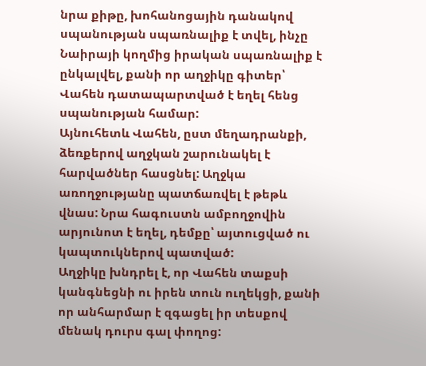նրա քիթը, խոհանոցային դանակով սպանության սպառնալիք է տվել, ինչը Նաիրայի կողմից իրական սպառնալիք է ընկալվել, քանի որ աղջիկը գիտեր՝ Վահեն դատապարտված է եղել հենց սպանության համար:
Այնուհետև Վահեն, ըստ մեղադրանքի, ձեռքերով աղջկան շարունակել է հարվածներ հասցնել: Աղջկա առողջությանը պատճառվել է թեթև վնաս: Նրա հագուստն ամբողջովին արյունոտ է եղել, դեմքը՝ այտուցված ու կապտուկներով պատված:
Աղջիկը խնդրել է, որ Վահեն տաքսի կանգնեցնի ու իրեն տուն ուղեկցի, քանի որ անհարմար է զգացել իր տեսքով մենակ դուրս գալ փողոց: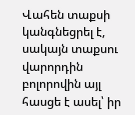Վահեն տաքսի կանգնեցրել է, սակայն տաքսու վարորդին բոլորովին այլ հասցե է ասել՝ իր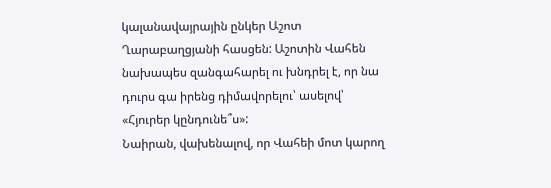կալանավայրային ընկեր Աշոտ Ղարաբաղցյանի հասցեն: Աշոտին Վահեն նախապես զանգահարել ու խնդրել է, որ նա դուրս գա իրենց դիմավորելու՝ ասելով՝ «Հյուրեր կընդունե՞ս»:
Նաիրան, վախենալով, որ Վահեի մոտ կարող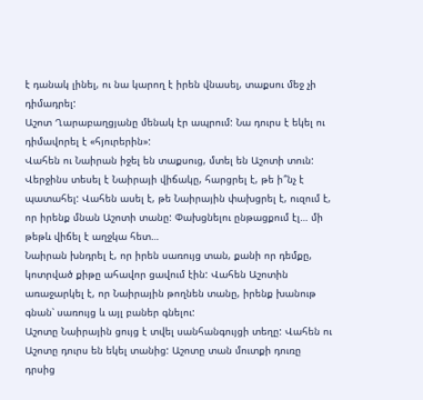է դանակ լինել, ու նա կարող է իրեն վնասել, տաքսու մեջ չի դիմադրել:
Աշոտ Ղարաբաղցյանը մենակ էր ապրում: Նա դուրս է եկել ու դիմավորել է «հյուրերին»:
Վահեն ու Նաիրան իջել են տաքսուց, մտել են Աշոտի տուն: Վերջինս տեսել է Նաիրայի վիճակը, հարցրել է, թե ի՞նչ է պատահել: Վահեն ասել է, թե Նաիրային փախցրել է, ուզում է, որ իրենք մնան Աշոտի տանը: Փախցնելու ընթացքում էլ… մի թեթև վիճել է աղջկա հետ…
Նաիրան խնդրել է, որ իրեն սառույց տան, քանի որ դեմքը, կոտրված քիթը ահավոր ցավում էին: Վահեն Աշոտին առաջարկել է, որ Նաիրային թողնեն տանը, իրենք խանութ գնան՝ սառույց և այլ բաներ գնելու:
Աշոտը Նաիրային ցույց է տվել սանհանգույցի տեղը: Վահեն ու Աշոտը դուրս են եկել տանից: Աշոտը տան մուտքի դուռը դրսից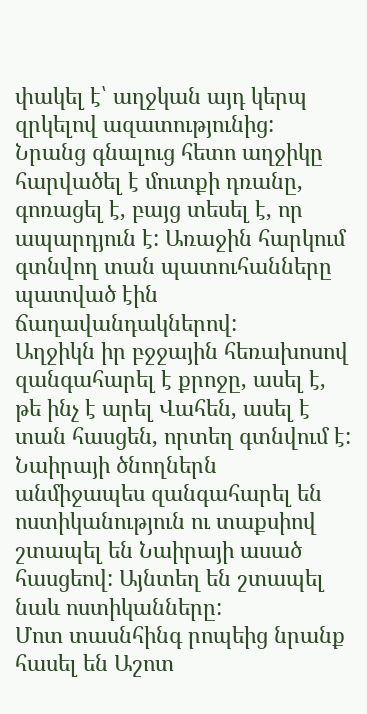փակել է՝ աղջկան այդ կերպ զրկելով ազատությունից:
Նրանց գնալուց հետո աղջիկը հարվածել է մուտքի դռանը, գոռացել է, բայց տեսել է, որ ապարդյուն է: Առաջին հարկում գտնվող տան պատուհանները պատված էին ճաղավանդակներով:
Աղջիկն իր բջջային հեռախոսով զանգահարել է քրոջը, ասել է, թե ինչ է արել Վահեն, ասել է տան հասցեն, որտեղ գտնվում է:
Նաիրայի ծնողներն անմիջապես զանգահարել են ոստիկանություն ու տաքսիով շտապել են Նաիրայի ասած հասցեով: Այնտեղ են շտապել նաև ոստիկանները:
Մոտ տասնհինգ րոպեից նրանք հասել են Աշոտ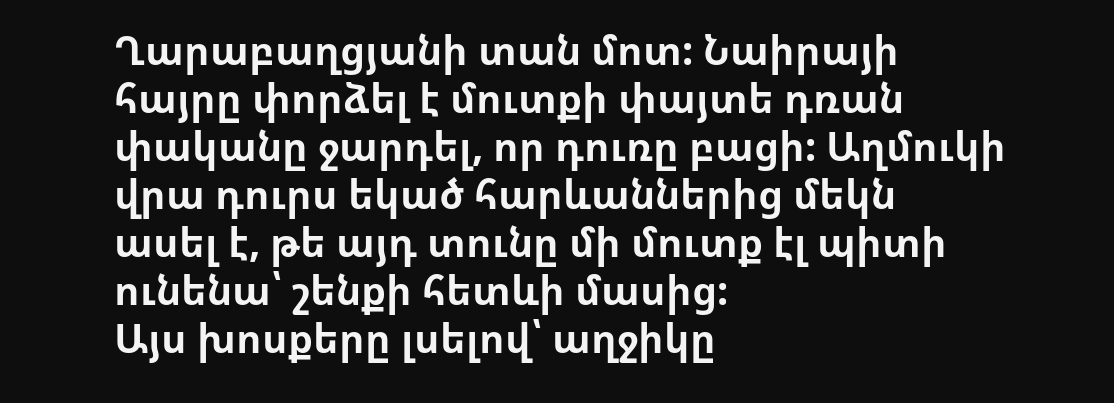Ղարաբաղցյանի տան մոտ: Նաիրայի հայրը փորձել է մուտքի փայտե դռան փականը ջարդել, որ դուռը բացի: Աղմուկի վրա դուրս եկած հարևաններից մեկն ասել է, թե այդ տունը մի մուտք էլ պիտի ունենա՝ շենքի հետևի մասից:
Այս խոսքերը լսելով՝ աղջիկը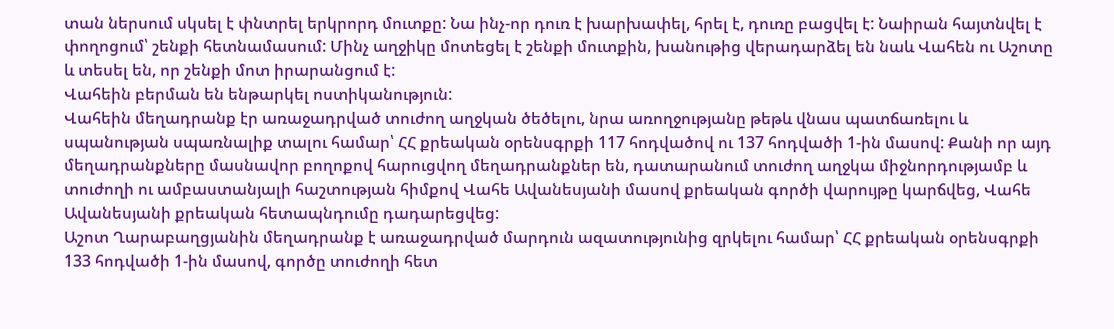տան ներսում սկսել է փնտրել երկրորդ մուտքը: Նա ինչ-որ դուռ է խարխափել, հրել է, դուռը բացվել է: Նաիրան հայտնվել է փողոցում՝ շենքի հետնամասում: Մինչ աղջիկը մոտեցել է շենքի մուտքին, խանութից վերադարձել են նաև Վահեն ու Աշոտը և տեսել են, որ շենքի մոտ իրարանցում է:
Վահեին բերման են ենթարկել ոստիկանություն:
Վահեին մեղադրանք էր առաջադրված տուժող աղջկան ծեծելու, նրա առողջությանը թեթև վնաս պատճառելու և սպանության սպառնալիք տալու համար՝ ՀՀ քրեական օրենսգրքի 117 հոդվածով ու 137 հոդվածի 1-ին մասով: Քանի որ այդ մեղադրանքները մասնավոր բողոքով հարուցվող մեղադրանքներ են, դատարանում տուժող աղջկա միջնորդությամբ և տուժողի ու ամբաստանյալի հաշտության հիմքով Վահե Ավանեսյանի մասով քրեական գործի վարույթը կարճվեց, Վահե Ավանեսյանի քրեական հետապնդումը դադարեցվեց:
Աշոտ Ղարաբաղցյանին մեղադրանք է առաջադրված մարդուն ազատությունից զրկելու համար՝ ՀՀ քրեական օրենսգրքի 133 հոդվածի 1-ին մասով, գործը տուժողի հետ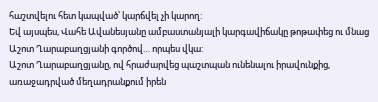հաշտվելու հետ կապված՝ կարճվել չի կարող:
Եվ այսպես, Վահե Ավանեսյանը ամբաստանյալի կարգավիճակը թոթափեց ու մնաց Աշոտ Ղարաբաղցյանի գործով… որպես վկա:
Աշոտ Ղարաբաղցյանը, ով հրաժարվեց պաշտպան ունենալու իրավունքից, առաջադրված մեղադրանքում իրեն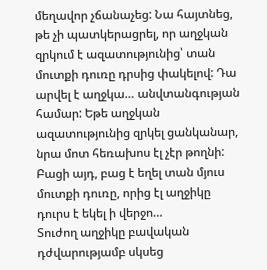մեղավոր չճանաչեց: Նա հայտնեց, թե չի պատկերացրել, որ աղջկան զրկում է ազատությունից՝ տան մուտքի դուռը դրսից փակելով: Դա արվել է աղջկա… անվտանգության համար: Եթե աղջկան ազատությունից զրկել ցանկանար, նրա մոտ հեռախոս էլ չէր թողնի: Բացի այդ, բաց է եղել տան մյուս մուտքի դուռը, որից էլ աղջիկը դուրս է եկել ի վերջո…
Տուժող աղջիկը բավական դժվարությամբ սկսեց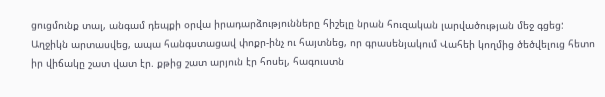ցուցմունք տալ, անգամ դեպքի օրվա իրադարձությունները հիշելը նրան հուզական լարվածության մեջ գցեց: Աղջիկն արտասվեց, ապա հանգստացավ փոքր-ինչ ու հայտնեց, որ գրասենյակում Վահեի կողմից ծեծվելուց հետո իր վիճակը շատ վատ էր. քթից շատ արյուն էր հոսել, հագուստն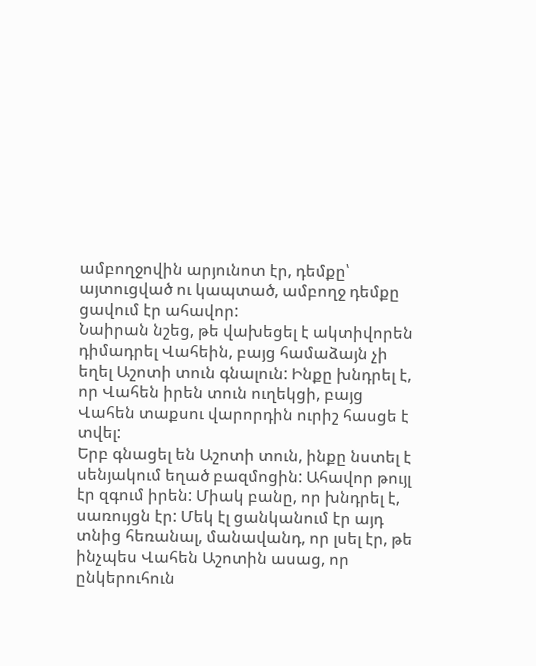ամբողջովին արյունոտ էր, դեմքը՝ այտուցված ու կապտած, ամբողջ դեմքը ցավում էր ահավոր:
Նաիրան նշեց, թե վախեցել է ակտիվորեն դիմադրել Վահեին, բայց համաձայն չի եղել Աշոտի տուն գնալուն: Ինքը խնդրել է, որ Վահեն իրեն տուն ուղեկցի, բայց Վահեն տաքսու վարորդին ուրիշ հասցե է տվել:
Երբ գնացել են Աշոտի տուն, ինքը նստել է սենյակում եղած բազմոցին: Ահավոր թույլ էր զգում իրեն: Միակ բանը, որ խնդրել է, սառույցն էր: Մեկ էլ ցանկանում էր այդ տնից հեռանալ, մանավանդ, որ լսել էր, թե ինչպես Վահեն Աշոտին ասաց, որ ընկերուհուն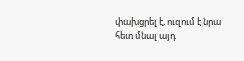փախցրել է, ուզում է նրա հետ մնալ այդ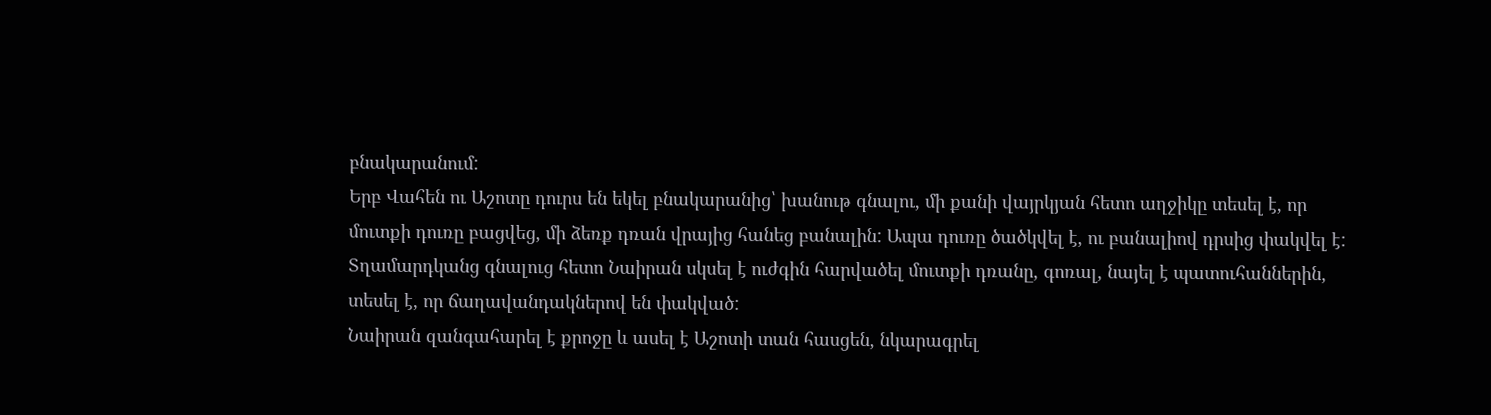բնակարանում:
Երբ Վահեն ու Աշոտը դուրս են եկել բնակարանից՝ խանութ գնալու, մի քանի վայրկյան հետո աղջիկը տեսել է, որ մուտքի դուռը բացվեց, մի ձեռք դռան վրայից հանեց բանալին: Ապա դուռը ծածկվել է, ու բանալիով դրսից փակվել է:
Տղամարդկանց գնալուց հետո Նաիրան սկսել է ուժգին հարվածել մուտքի դռանը, գոռալ, նայել է պատուհաններին, տեսել է, որ ճաղավանդակներով են փակված:
Նաիրան զանգահարել է քրոջը և ասել է Աշոտի տան հասցեն, նկարագրել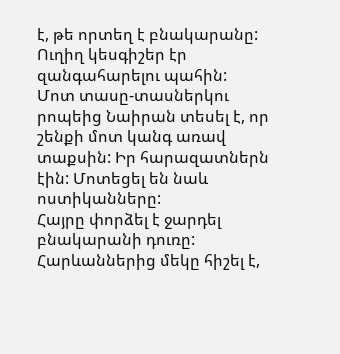է, թե որտեղ է բնակարանը: Ուղիղ կեսգիշեր էր զանգահարելու պահին:
Մոտ տասը-տասներկու րոպեից Նաիրան տեսել է, որ շենքի մոտ կանգ առավ տաքսին: Իր հարազատներն էին: Մոտեցել են նաև ոստիկանները:
Հայրը փորձել է ջարդել բնակարանի դուռը: Հարևաններից մեկը հիշել է,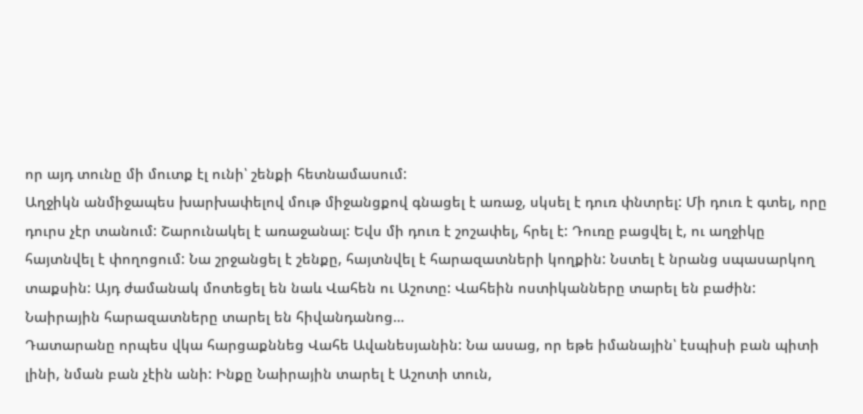որ այդ տունը մի մուտք էլ ունի՝ շենքի հետնամասում:
Աղջիկն անմիջապես խարխափելով մութ միջանցքով գնացել է առաջ, սկսել է դուռ փնտրել: Մի դուռ է գտել, որը դուրս չէր տանում: Շարունակել է առաջանալ: Եվս մի դուռ է շոշափել, հրել է: Դուռը բացվել է, ու աղջիկը հայտնվել է փողոցում: Նա շրջանցել է շենքը, հայտնվել է հարազատների կողքին: Նստել է նրանց սպասարկող տաքսին: Այդ ժամանակ մոտեցել են նաև Վահեն ու Աշոտը: Վահեին ոստիկանները տարել են բաժին: Նաիրային հարազատները տարել են հիվանդանոց…
Դատարանը որպես վկա հարցաքննեց Վահե Ավանեսյանին: Նա ասաց, որ եթե իմանային՝ էսպիսի բան պիտի լինի, նման բան չէին անի: Ինքը Նաիրային տարել է Աշոտի տուն,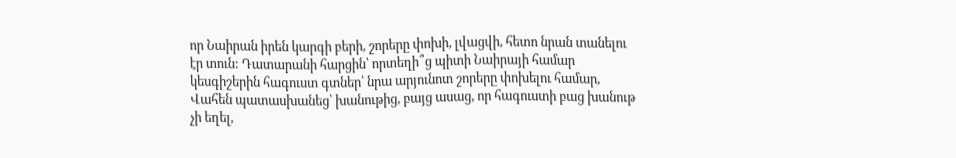որ Նաիրան իրեն կարգի բերի, շորերը փոխի, լվացվի, հետո նրան տանելու էր տուն: Դատարանի հարցին՝ որտեղի՞ց պիտի Նաիրայի համար կեսգիշերին հագուստ գտներ՝ նրա արյունոտ շորերը փոխելու համար, Վահեն պատասխանեց՝ խանութից, բայց ասաց, որ հագուստի բաց խանութ չի եղել,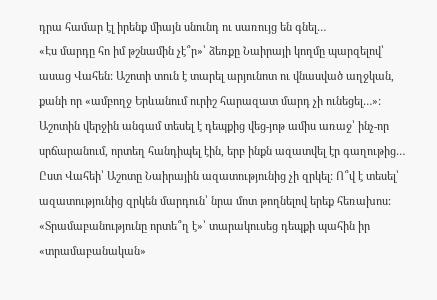դրա համար էլ իրենք միայն սնունդ ու սառույց են գնել…
«Էս մարդը հո իմ թշնամին չէ՞ր»՝ ձեռքը Նաիրայի կողմը պարզելով՝ ասաց Վահեն: Աշոտի տուն է տարել արյունոտ ու վնասված աղջկան, քանի որ «ամբողջ Երևանում ուրիշ հարազատ մարդ չի ունեցել…»: Աշոտին վերջին անգամ տեսել է դեպքից վեց-յոթ ամիս առաջ՝ ինչ-որ սրճարանում, որտեղ հանդիպել էին, երբ ինքն ազատվել էր գաղութից…
Ըստ Վահեի՝ Աշոտը Նաիրային ազատությունից չի զրկել: Ո՞վ է տեսել՝ ազատությունից զրկեն մարդուն՝ նրա մոտ թողնելով երեք հեռախոս:
«Տրամաբանությունը որտե՞ղ է»՝ տարակուսեց դեպքի պահին իր «տրամաբանական»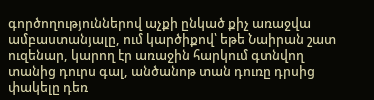գործողություններով աչքի ընկած քիչ առաջվա ամբաստանյալը, ում կարծիքով՝ եթե Նաիրան շատ ուզենար, կարող էր առաջին հարկում գտնվող տանից դուրս գալ, անծանոթ տան դուռը դրսից փակելը դեռ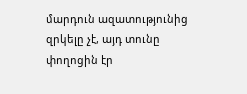մարդուն ազատությունից զրկելը չէ, այդ տունը փողոցին էր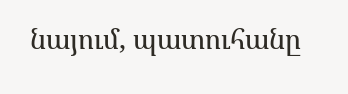նայում, պատուհանը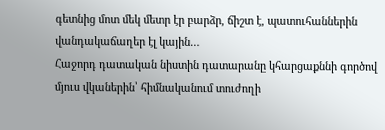գետնից մոտ մեկ մետր էր բարձր, ճիշտ է, պատուհաններին վանդակաճաղեր էլ կային…
Հաջորդ դատական նիստին դատարանը կհարցաքննի գործով մյուս վկաներին՝ հիմնականում տուժողի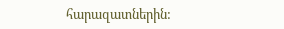հարազատներին: